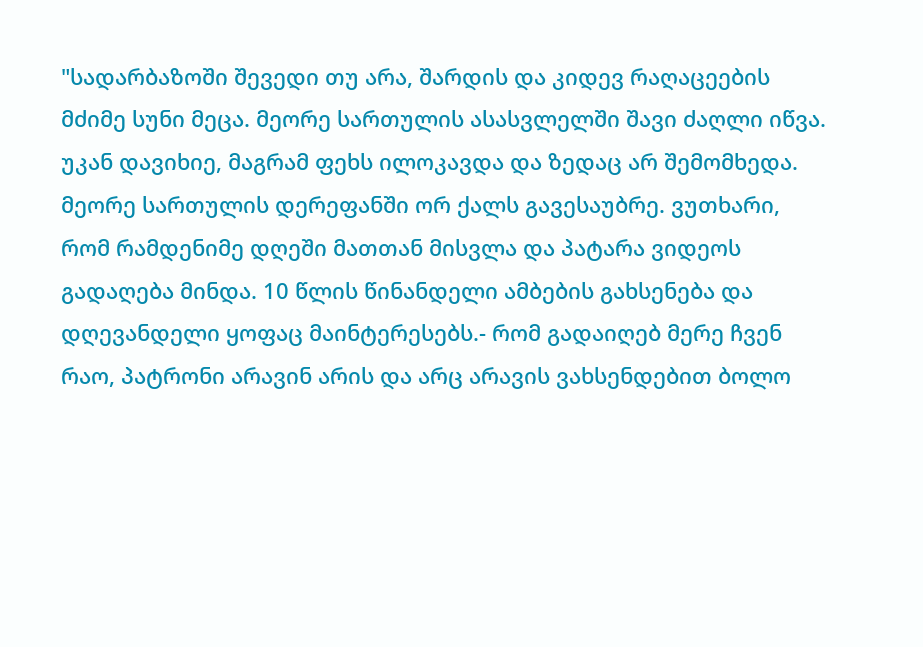"სადარბაზოში შევედი თუ არა, შარდის და კიდევ რაღაცეების მძიმე სუნი მეცა. მეორე სართულის ასასვლელში შავი ძაღლი იწვა. უკან დავიხიე, მაგრამ ფეხს ილოკავდა და ზედაც არ შემომხედა. მეორე სართულის დერეფანში ორ ქალს გავესაუბრე. ვუთხარი, რომ რამდენიმე დღეში მათთან მისვლა და პატარა ვიდეოს გადაღება მინდა. 10 წლის წინანდელი ამბების გახსენება და დღევანდელი ყოფაც მაინტერესებს.- რომ გადაიღებ მერე ჩვენ რაო, პატრონი არავინ არის და არც არავის ვახსენდებით ბოლო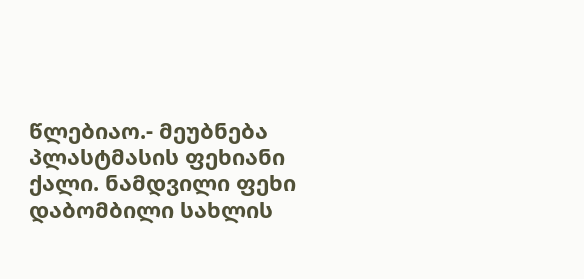წლებიაო.- მეუბნება პლასტმასის ფეხიანი ქალი. ნამდვილი ფეხი დაბომბილი სახლის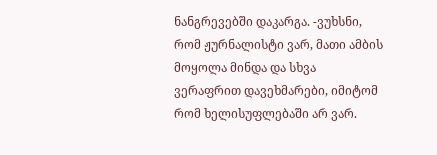ნანგრევებში დაკარგა. -ვუხსნი, რომ ჟურნალისტი ვარ, მათი ამბის მოყოლა მინდა და სხვა ვერაფრით დავეხმარები, იმიტომ რომ ხელისუფლებაში არ ვარ.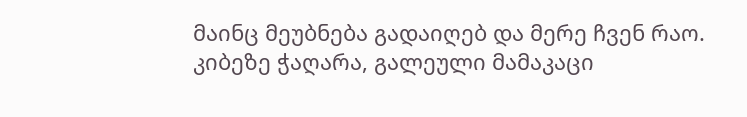მაინც მეუბნება გადაიღებ და მერე ჩვენ რაო. კიბეზე ჭაღარა, გალეული მამაკაცი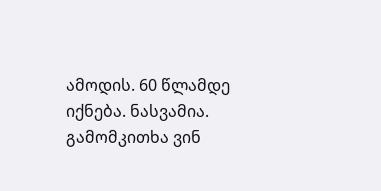ამოდის. 60 წლამდე იქნება. ნასვამია. გამომკითხა ვინ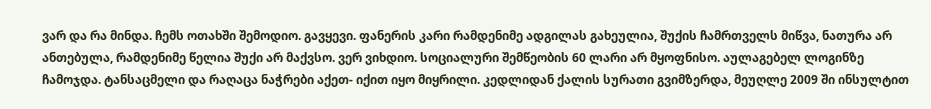ვარ და რა მინდა. ჩემს ოთახში შემოდიო. გავყევი. ფანერის კარი რამდენიმე ადგილას გახეულია, შუქის ჩამრთველს მიწვა, ნათურა არ ანთებულა, რამდენიმე წელია შუქი არ მაქვსო. ვერ ვიხდიო. სოციალური შემწეობის 60 ლარი არ მყოფნისო. აულაგებელ ლოგინზე ჩამოჯდა. ტანსაცმელი და რაღაცა ნაჭრები აქეთ- იქით იყო მიყრილი. კედლიდან ქალის სურათი გვიმზერდა, მეუღლე 2009 ში ინსულტით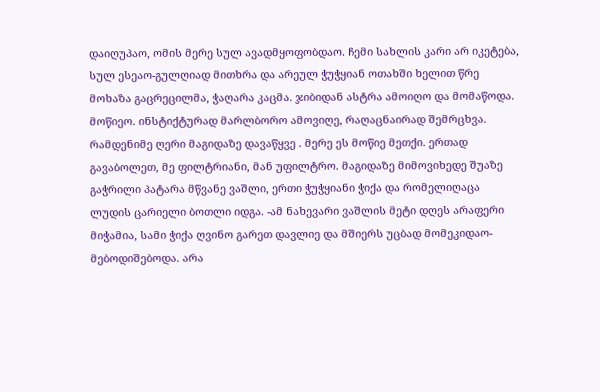დაიღუპაო, ომის მერე სულ ავადმყოფობდაო. ჩემი სახლის კარი არ იკეტება, სულ ესეაო-გულღიად მითხრა და არეულ ჭუჭყიან ოთახში ხელით წრე მოხაზა გაცრეცილმა, ჭაღარა კაცმა. ჯიბიდან ასტრა ამოიღო და მომაწოდა. მოწიეო. ინსტიქტურად მარლბორო ამოვიღე, რაღაცნაირად შემრცხვა. რამდენიმე ღერი მაგიდაზე დავაწყვე . მერე ეს მოწიე მეთქი. ერთად გავაბოლეთ, მე ფილტრიანი, მან უფილტრო. მაგიდაზე მიმოვიხედე შუაზე გაჭრილი პატარა მწვანე ვაშლი, ერთი ჭუჭყიანი ჭიქა და რომელიღაცა ლუდის ცარიელი ბოთლი იდგა. -ამ ნახევარი ვაშლის მეტი დღეს არაფერი მიჭამია, სამი ჭიქა ღვინო გარეთ დავლიე და მშიერს უცბად მომეკიდაო-მებოდიშებოდა. არა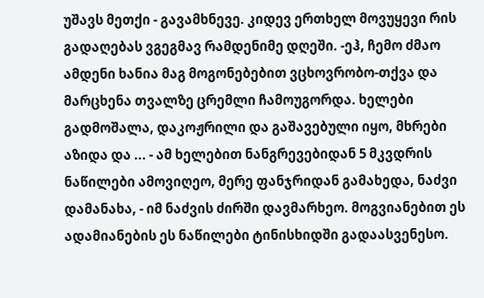უშავს მეთქი - გავამხნევე. კიდევ ერთხელ მოვუყევი რის გადაღებას ვგეგმავ რამდენიმე დღეში. -ეჰ, ჩემო ძმაო ამდენი ხანია მაგ მოგონებებით ვცხოვრობო-თქვა და მარცხენა თვალზე ცრემლი ჩამოუგორდა. ხელები გადმოშალა, დაკოჟრილი და გაშავებული იყო, მხრები აზიდა და ... - ამ ხელებით ნანგრევებიდან 5 მკვდრის ნაწილები ამოვიღეო, მერე ფანჯრიდან გამახედა, ნაძვი დამანახა, - იმ ნაძვის ძირში დავმარხეო. მოგვიანებით ეს ადამიანების ეს ნაწილები ტინისხიდში გადაასვენესო.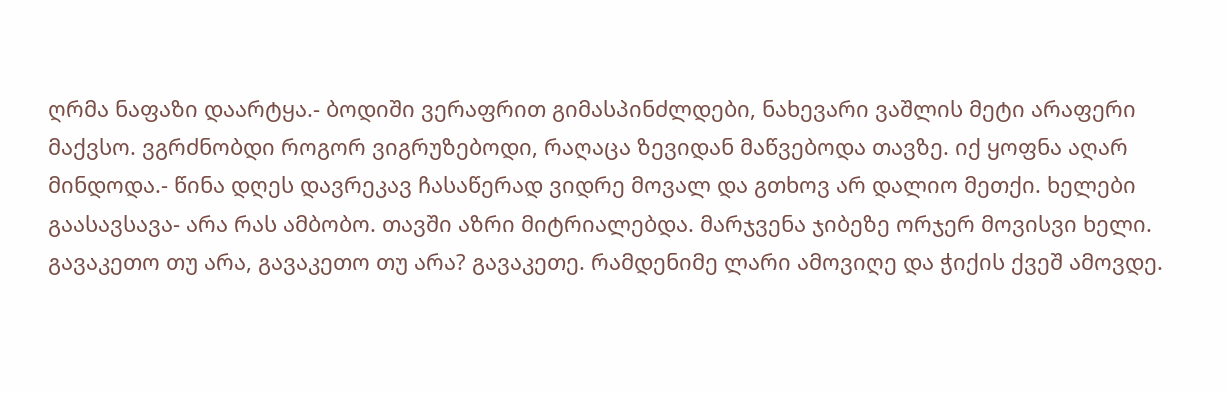ღრმა ნაფაზი დაარტყა.- ბოდიში ვერაფრით გიმასპინძლდები, ნახევარი ვაშლის მეტი არაფერი მაქვსო. ვგრძნობდი როგორ ვიგრუზებოდი, რაღაცა ზევიდან მაწვებოდა თავზე. იქ ყოფნა აღარ მინდოდა.- წინა დღეს დავრეკავ ჩასაწერად ვიდრე მოვალ და გთხოვ არ დალიო მეთქი. ხელები გაასავსავა- არა რას ამბობო. თავში აზრი მიტრიალებდა. მარჯვენა ჯიბეზე ორჯერ მოვისვი ხელი. გავაკეთო თუ არა, გავაკეთო თუ არა? გავაკეთე. რამდენიმე ლარი ამოვიღე და ჭიქის ქვეშ ამოვდე.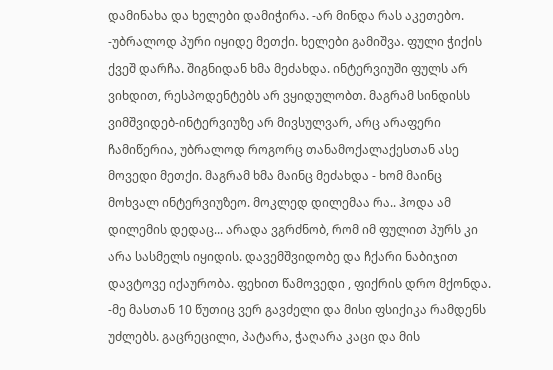დამინახა და ხელები დამიჭირა. -არ მინდა რას აკეთებო. -უბრალოდ პური იყიდე მეთქი. ხელები გამიშვა. ფული ჭიქის ქვეშ დარჩა. შიგნიდან ხმა მეძახდა. ინტერვიუში ფულს არ ვიხდით, რესპოდენტებს არ ვყიდულობთ. მაგრამ სინდისს ვიმშვიდებ-ინტერვიუზე არ მივსულვარ, არც არაფერი ჩამიწერია, უბრალოდ როგორც თანამოქალაქესთან ასე მოვედი მეთქი. მაგრამ ხმა მაინც მეძახდა - ხომ მაინც მოხვალ ინტერვიუზეო. მოკლედ დილემაა რა.. ჰოდა ამ დილემის დედაც... არადა ვგრძნობ, რომ იმ ფულით პურს კი არა სასმელს იყიდის. დავემშვიდობე და ჩქარი ნაბიჯით დავტოვე იქაურობა. ფეხით წამოვედი , ფიქრის დრო მქონდა. -მე მასთან 10 წუთიც ვერ გავძელი და მისი ფსიქიკა რამდენს უძლებს. გაცრეცილი, პატარა, ჭაღარა კაცი და მის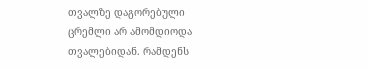თვალზე დაგორებული ცრემლი არ ამომდიოდა თვალებიდან. რამდენს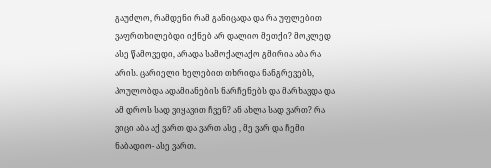გაუძლო, რამდენი რამ განიცადა და რა უფლებით ვაფრთხილებდი იქნებ არ დალიო მეთქი? მოკლედ ასე წამოვედი, არადა სამოქალაქო გმირია აბა რა არის. ცარიელი ხელებით თხრიდა ნანგრევებს, პოულობდა ადამიანების ნარჩენებს და მარხავდა და ამ დროს სად ვიყავით ჩვენ? ან ახლა სად ვართ? რა ვიცი აბა აქ ვართ და ვართ ასე , მე ვარ და ჩემი ნაბადიო- ასე ვართ.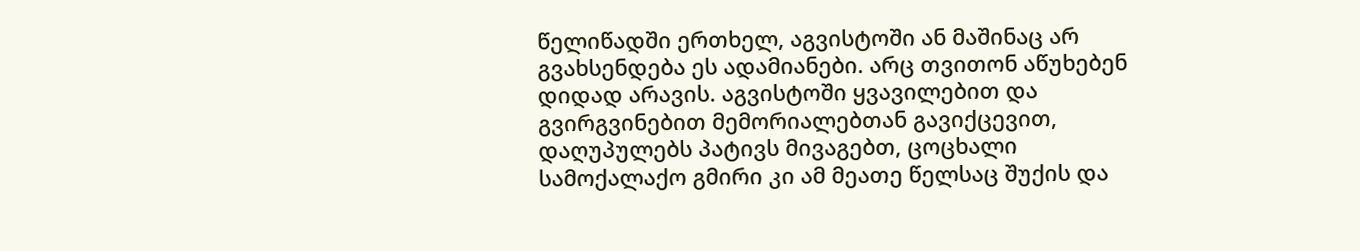წელიწადში ერთხელ, აგვისტოში ან მაშინაც არ გვახსენდება ეს ადამიანები. არც თვითონ აწუხებენ დიდად არავის. აგვისტოში ყვავილებით და გვირგვინებით მემორიალებთან გავიქცევით, დაღუპულებს პატივს მივაგებთ, ცოცხალი სამოქალაქო გმირი კი ამ მეათე წელსაც შუქის და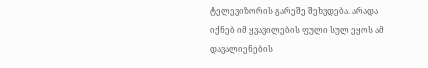ტელევიზორის გარეშე შეხვდება. არადა იქნებ იმ ყვავილების ფული სულ ეყოს ამ დავალიენების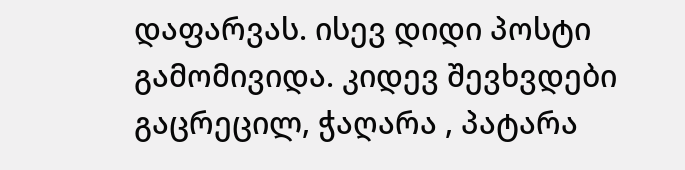დაფარვას. ისევ დიდი პოსტი გამომივიდა. კიდევ შევხვდები გაცრეცილ, ჭაღარა , პატარა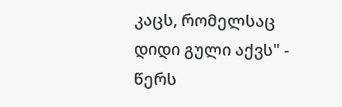კაცს, რომელსაც დიდი გული აქვს" - წერს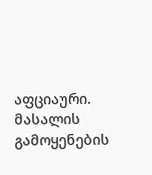აფციაური.
მასალის გამოყენების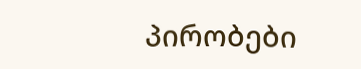პირობები